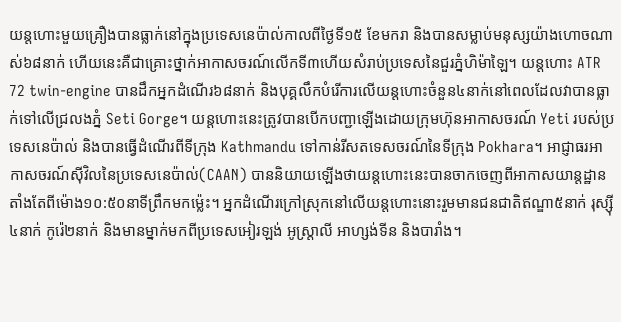យន្តហោះមួយគ្រឿងបានធ្លាក់នៅក្នុងប្រទេសនេប៉ាល់កាលពីថ្ងៃទី១៥ ខែមករា និងបានសម្លាប់មនុស្សយ៉ាងហោចណាស់៦៨នាក់ ហើយនេះគឺជាគ្រោះថ្នាក់អាកាសចរណ៍លើកទី៣ហើយសំរាប់ប្រទេសនៃជួរភ្នំហិម៉ាឡៃ។ យន្តហោះ ATR 72 twin-engine បានដឹកអ្នកដំណើរ៦៨នាក់ និងបុគ្គលឹកបំរើការលើយន្តហោះចំនួន៤នាក់នៅពេលដែលវាបានធ្លាក់ទៅលើជ្រលងភ្នំ Seti Gorge។ យន្តហោះនេះត្រូវបានបើកបញ្ជាឡើងដោយក្រុមហ៊ុនអាកាសចរណ៍ Yeti របស់ប្រទេសនេប៉ាល់ និងបានធ្វើដំណើរពីទីក្រុង Kathmandu ទៅកាន់រីសតទេសចរណ៍នៃទីក្រុង Pokhara។ អាជ្ញាធរអាកាសចរណ៍ស៊ីវិលនៃប្រទេសនេប៉ាល់(CAAN) បាននិយាយឡើងថាយន្តហោះនេះបានចាកចេញពីអាកាសយាន្តដ្ឋានតាំងតែពីម៉ោង១០:៥០នាទីព្រឹកមកម្ល៉េះ។ អ្នកដំណើរក្រៅស្រុកនៅលើយន្តហោះនោះរួមមានជនជាតិឥណ្ឌា៥នាក់ រុស្ស៊ី៤នាក់ កូរ៉េ២នាក់ និងមានម្នាក់មកពីប្រទេសអៀរឡង់ អូស្ត្រាលី អាហ្សង់ទីន និងបារាំង។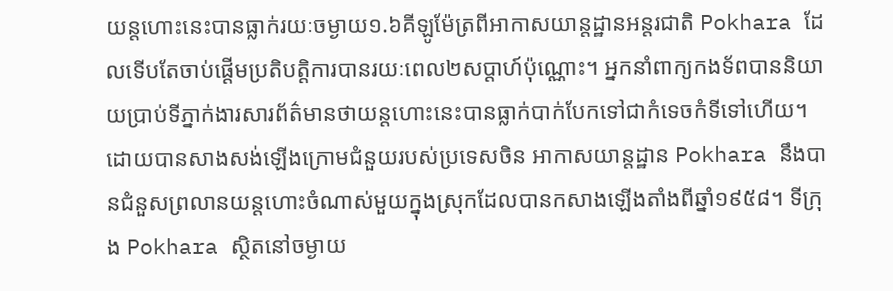យន្តហោះនេះបានធ្លាក់រយៈចម្ងាយ១.៦គីឡូម៉ែត្រពីអាកាសយាន្តដ្ឋានអន្តរជាតិ Pokhara ដែលទើបតែចាប់ផ្តើមប្រតិបត្តិការបានរយៈពេល២សប្តាហ៍ប៉ុណ្ណោះ។ អ្នកនាំពាក្យកងទ័ពបាននិយាយប្រាប់ទីភ្នាក់ងារសារព័ត៌មានថាយន្តហោះនេះបានធ្លាក់បាក់បែកទៅជាកំទេចកំទីទៅហើយ។ ដោយបានសាងសង់ឡើងក្រោមជំនួយរបស់ប្រទេសចិន អាកាសយាន្តដ្ឋាន Pokhara នឹងបានជំនួសព្រលានយន្តហោះចំណាស់មួយក្នុងស្រុកដែលបានកសាងឡើងតាំងពីឆ្នាំ១៩៥៨។ ទីក្រុង Pokhara ស្ថិតនៅចម្ងាយ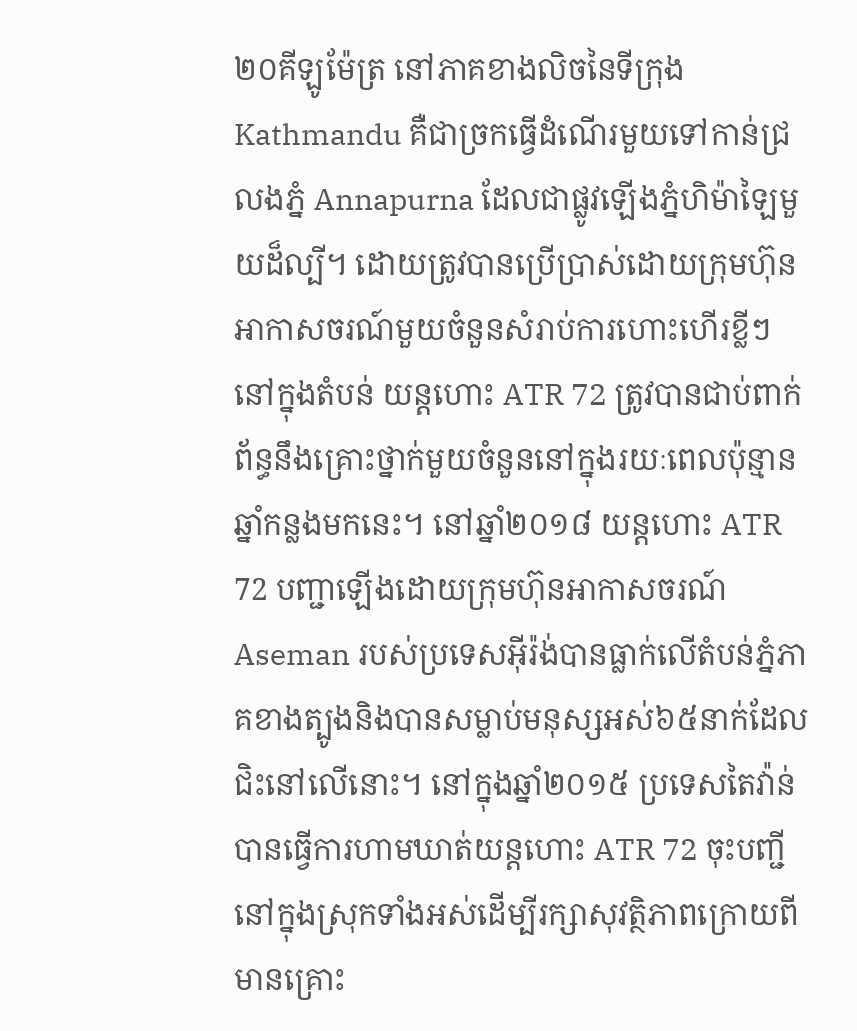២០គីឡូម៉ែត្រ នៅភាគខាងលិចនៃទីក្រុង Kathmandu គឺជាច្រកធ្វើដំណើរមួយទៅកាន់ជ្រលងភ្នំ Annapurna ដែលជាផ្លូវឡើងភ្នំហិម៉ាឡៃមួយដ៏ល្បី។ ដោយត្រូវបានប្រើប្រាស់ដោយក្រុមហ៊ុនអាកាសចរណ៍មួយចំនួនសំរាប់ការហោះហើរខ្លីៗនៅក្នុងតំបន់ យន្តហោះ ATR 72 ត្រូវបានជាប់ពាក់ព័ន្ធនឹងគ្រោះថ្នាក់មួយចំនួននៅក្នុងរយៈពេលប៉ុន្មានឆ្នាំកន្លងមកនេះ។ នៅឆ្នាំ២០១៨ យន្តហោះ ATR 72 បញ្ជាឡើងដោយក្រុមហ៊ុនអាកាសចរណ៍ Aseman របស់ប្រទេសអ៊ីរ៉ង់បានធ្លាក់លើតំបន់ភ្នំភាគខាងត្បូងនិងបានសម្លាប់មនុស្សអស់៦៥នាក់ដែលជិះនៅលើនោះ។ នៅក្នុងឆ្នាំ២០១៥ ប្រទេសតៃវ៉ាន់បានធ្វើការហាមឃាត់យន្តហោះ ATR 72 ចុះបញ្ជីនៅក្នុងស្រុកទាំងអស់ដើម្បីរក្សាសុវត្ថិភាពក្រោយពីមានគ្រោះ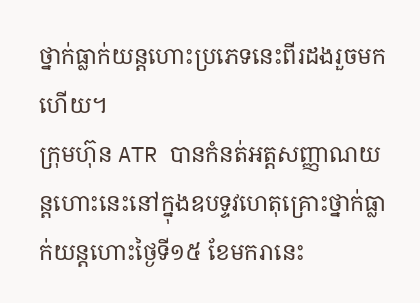ថ្នាក់ធ្លាក់យន្តហោះប្រភេទនេះពីរដងរួចមកហើយ។
ក្រុមហ៊ុន ATR បានកំនត់អត្តសញ្ញាណយន្តហោះនេះនៅក្នុងឧបទ្ទវហេតុគ្រោះថ្នាក់ធ្លាក់យន្តហោះថ្ងៃទី១៥ ខែមករានេះ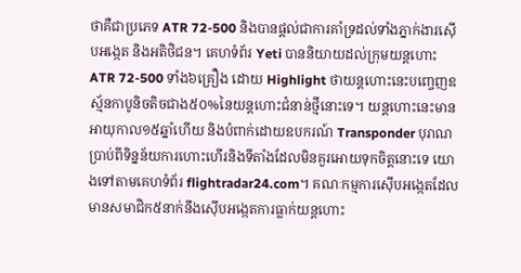ថាគឺជាប្រភេទ ATR 72-500 និងបានផ្តល់ជាការគាំទ្រដល់ទាំងភ្នាក់ងារស៊ើបអង្កេត និងអតិថិជន។ គេហទំព័រ Yeti បាននិយាយដល់ក្រុមយន្តហោះ ATR 72-500 ទាំង៦គ្រឿង ដោយ Highlight ថាយន្តហោះនេះបញ្ចេញឧស្ម័នកាបូនិចតិចជាង៥០%នៃយន្តហោះជំនាន់ថ្មីនោះទេ។ យន្តហោះនេះមានអាយុកាល១៥ឆ្នាំហើយ និងបំពាក់ដោយឧបករណ៍ Transponder បុរាណប្រាប់ពីទិន្នន័យការហោះហើរនិងទីតាំងដែលមិនគួរអោយទុកចិត្តនោះទេ យោងទៅតាមគេហទំព័រ flightradar24.com។ គណៈកម្មការស៊ើបអង្កេតដែលមានសមាជិក៥នាក់នឹងស៊ើបអង្កេតការធ្លាក់យន្តហោះ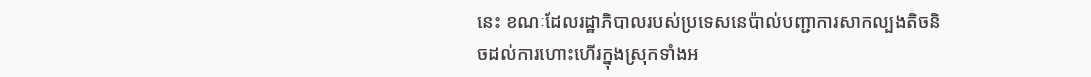នេះ ខណៈដែលរដ្ឋាភិបាលរបស់ប្រទេសនេប៉ាល់បញ្ជាការសាកល្បងតិចនិចដល់ការហោះហើរក្នុងស្រុកទាំងអ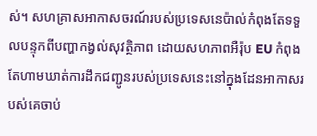ស់។ សហគ្រាសអាកាសចរណ៍របស់ប្រទេសនេប៉ាល់កំពុងតែទទួលបន្ទុកពីបញ្ហាកង្វល់សុវត្ថិភាព ដោយសហភាពអឺរ៉ុប EU កំពុងតែហាមឃាត់ការដឹកជញ្ជូនរបស់ប្រទេសនេះនៅក្នុងដែនអាកាសរបស់គេចាប់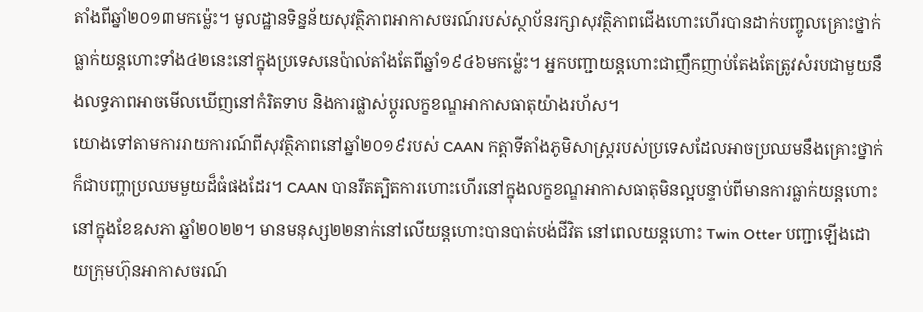តាំងពីឆ្នាំ២០១៣មកម្ល៉េះ។ មូលដ្ឋានទិន្នន័យសុវត្ថិភាពអាកាសចរណ៍របស់ស្ថាប័នរក្សាសុវត្ថិភាពជើងហោះហើរបានដាក់បញ្ចូលគ្រោះថ្នាក់ធ្លាក់យន្តហោះទាំង៤២នេះនៅក្នុងប្រទេសនេប៉ាល់តាំងតែពីឆ្នាំ១៩៤៦មកម្ល៉េះ។ អ្នកបញ្ជាយន្តហោះជាញឹកញាប់តែងតែត្រូវសំរបជាមួយនឹងលទ្ធភាពអាចមើលឃើញនៅកំរិតទាប និងការផ្លាស់ប្តូរលក្ខខណ្ឌអាកាសធាតុយ៉ាងរហ័ស។
យោងទៅតាមការរាយការណ៍ពីសុវត្ថិភាពនៅឆ្នាំ២០១៩របស់ CAAN កត្តាទីតាំងភូមិសាស្រ្តរបស់ប្រទេសដែលអាចប្រឈមនឹងគ្រោះថ្នាក់ក៏ជាបញ្ហាប្រឈមមួយដ៏ធំផងដែរ។ CAAN បានរឹតត្បិតការហោះហើរនៅក្នុងលក្ខខណ្ឌអាកាសធាតុមិនល្អបន្ទាប់ពីមានការធ្លាក់យន្តហោះនៅក្នុងខែឧសភា ឆ្នាំ២០២២។ មានមនុស្ស២២នាក់នៅលើយន្តហោះបានបាត់បង់ជីវិត នៅពេលយន្តហោះ Twin Otter បញ្ជាឡើងដោយក្រុមហ៊ុនអាកាសចរណ៍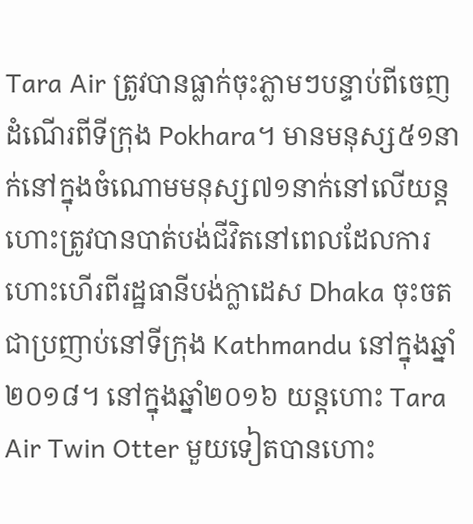Tara Air ត្រូវបានធ្លាក់ចុះភ្លាមៗបន្ទាប់ពីចេញដំណើរពីទីក្រុង Pokhara។ មានមនុស្ស៥១នាក់នៅក្នុងចំណោមមនុស្ស៧១នាក់នៅលើយន្តហោះត្រូវបានបាត់បង់ជីវិតនៅពេលដែលការហោះហើរពីរដ្ឋធានីបង់ក្លាដេស Dhaka ចុះចតជាប្រញាប់នៅទីក្រុង Kathmandu នៅក្នុងឆ្នាំ២០១៨។ នៅក្នុងឆ្នាំ២០១៦ យន្តហោះ Tara Air Twin Otter មួយទៀតបានហោះ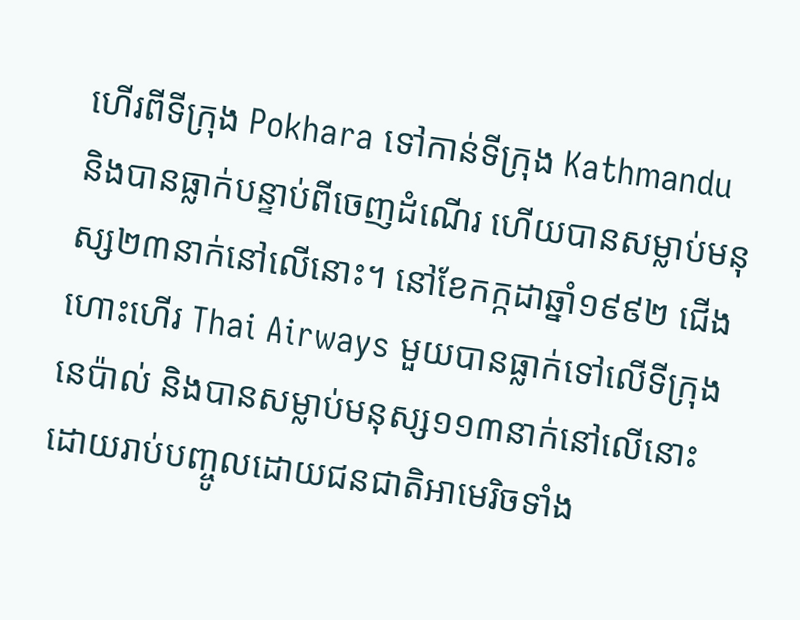ហើរពីទីក្រុង Pokhara ទៅកាន់ទីក្រុង Kathmandu និងបានធ្លាក់បន្ទាប់ពីចេញដំណើរ ហើយបានសម្លាប់មនុស្ស២៣នាក់នៅលើនោះ។ នៅខែកក្កដាឆ្នាំ១៩៩២ ជើងហោះហើរ Thai Airways មួយបានធ្លាក់ទៅលើទីក្រុងនេប៉ាល់ និងបានសម្លាប់មនុស្ស១១៣នាក់នៅលើនោះ ដោយរាប់បញ្ចូលដោយជនជាតិអាមេរិចទាំង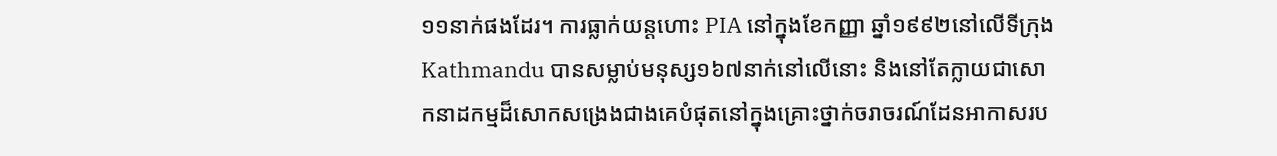១១នាក់ផងដែរ។ ការធ្លាក់យន្តហោះ PIA នៅក្នុងខែកញ្ញា ឆ្នាំ១៩៩២នៅលើទីក្រុង Kathmandu បានសម្លាប់មនុស្ស១៦៧នាក់នៅលើនោះ និងនៅតែក្លាយជាសោកនាដកម្មដ៏សោកសង្រេងជាងគេបំផុតនៅក្នុងគ្រោះថ្នាក់ចរាចរណ៍ដែនអាកាសរប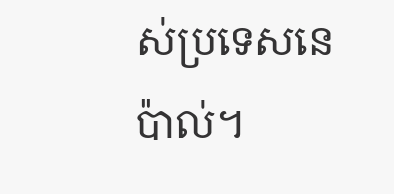ស់ប្រទេសនេប៉ាល់។